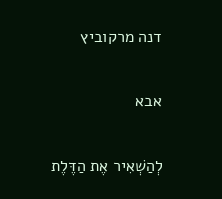דנה מרקוביץ

אבא

לְהַשְׁאִיר אֶת הַדֶּלֶת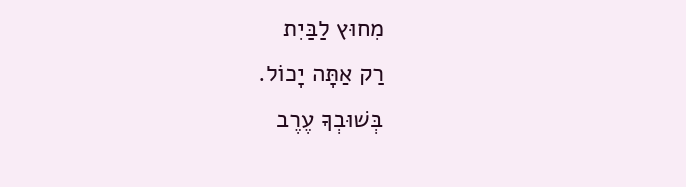מִחוּץ לַבַּיִת
רַק אַתָּה יָכוֹל.
בְּשׁוּבְךָ עֶרֶב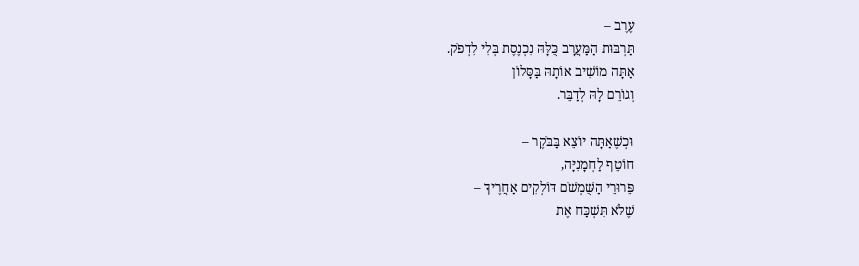עֶרֶב –
תַּרְבּוּת הַמַּעֲרָב כֻּלָּהּ נִכְנֶסֶת בְּלִי לִדְפֹק.
אַתָּה מוֹשִׁיב אוֹתָהּ בַּסָּלוֹן
וְגוֹרֵם לָהּ לְדַבֵּר.

וּכְשֶׁאַתָּה יוֹצֵא בַּבֹּקֶר –
חוֹטֵף לַחְמָנִיָּה,
פֵּרוּרֵי הַשֻּׁמְשֹׁם דּוֹלְקִים אַחֲרֶיךָ –
שֶׁלֹּא תִּשְׁכַּח אֶת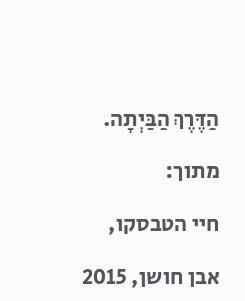הַדֶּרֶךְ הַבַּיְתָה.

מתוך:

חיי הטבסקו,

אבן חושן, 2015